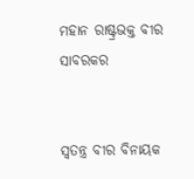ମହାନ ରାଷ୍ଟ୍ରଭକ୍ତ ବୀର ସାବରକର


ସ୍ୱତନ୍ତ୍ର ବୀର ବିନାୟକ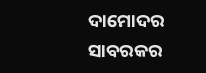ଦାମୋଦର ସାବରକର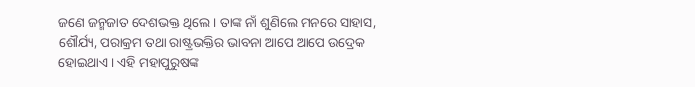ଜଣେ ଜନ୍ମଜାତ ଦେଶଭକ୍ତ ଥିଲେ । ତାଙ୍କ ନାଁ ଶୁଣିଲେ ମନରେ ସାହାସ, ଶୌର୍ଯ୍ୟ, ପରାକ୍ରମ ତଥା ରାଷ୍ଟ୍ରଭକ୍ତିର ଭାବନା ଆପେ ଆପେ ଉଦ୍ରେକ ହୋଇଥାଏ । ଏହି ମହାପୁରୁଷଙ୍କ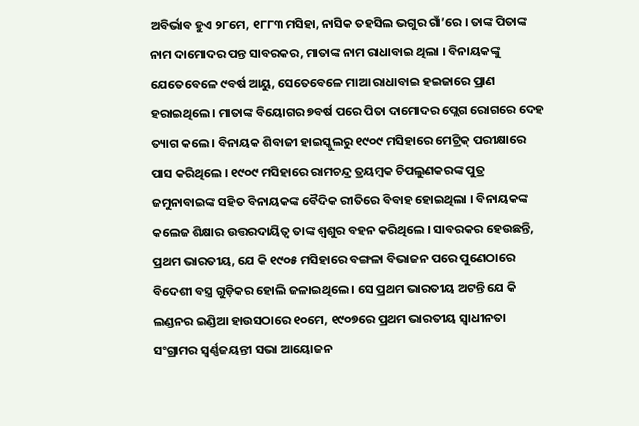ଅବିର୍ଭାବ ହୁଏ ୨୮ମେ, ୧୮୮୩ ମସିହା, ନାସିକ ତହସିଲ ଭଗୁର ଗାଁ’ରେ । ତାଙ୍କ ପିତାଙ୍କ ନାମ ଦାମୋଦର ପନ୍ତ ସାବରକର, ମାତାଙ୍କ ନାମ ରାଧାବାଇ ଥିଲା । ବିନାୟକଙ୍କୁ ଯେତେବେଳେ ୯ବର୍ଷ ଆୟୁ, ସେତେବେଳେ ମାଆ ରାଧାବାଇ ହଇଜାରେ ପ୍ରାଣ ହରାଇଥିଲେ । ମାତାଙ୍କ ବିୟୋଗର ୭ବର୍ଷ ପରେ ପିତା ଦାମୋଦର ପ୍ଲେଗ ରୋଗରେ ଦେହ ତ୍ୟାଗ କଲେ । ବିନାୟକ ଶିବାଜୀ ହାଇସ୍କୁଲରୁ ୧୯୦୯ ମସିହାରେ ମେଟ୍ରିକ୍ ପରୀକ୍ଷାରେ ପାସ କରିଥିଲେ । ୧୯୦୯ ମସିହାରେ ରାମଚନ୍ଦ୍ର ତ୍ରୟମ୍ବକ ଚିପଲୁଣକରଙ୍କ ପୁତ୍ର ଜମୁନାବାଇଙ୍କ ସହିତ ବିନାୟକଙ୍କ ବୈଦିକ ରୀତିରେ ବିବାହ ହୋଇଥିଲା । ବିନାୟକଙ୍କ କଲେଜ ଶିକ୍ଷାର ଉତ୍ତରଦାୟିତ୍ୱ ତାଙ୍କ ଶ୍ୱଶୁର ବହନ କରିଥିଲେ । ସାବରକର ହେଉଛନ୍ତି, ପ୍ରଥମ ଭାରତୀୟ, ଯେ କି ୧୯୦୫ ମସିହାରେ ବଙ୍ଗଳା ବିଭାଜନ ପରେ ପୁଣେଠାରେ ବିଦେଶୀ ବସ୍ତ୍ର ଗୁଡ଼ିକର ହୋଲି ଜଳାଇଥିଲେ । ସେ ପ୍ରଥମ ଭାରତୀୟ ଅଟନ୍ତି ଯେ କି ଲଣ୍ଡନର ଇଣ୍ଡିଆ ହାଉସଠାରେ ୧୦ମେ, ୧୯୦୭ରେ ପ୍ରଥମ ଭାରତୀୟ ସ୍ୱାଧୀନତା ସଂଗ୍ରାମର ସ୍ୱର୍ଣ୍ଣଜୟନ୍ତୀ ସଭା ଆୟୋଜନ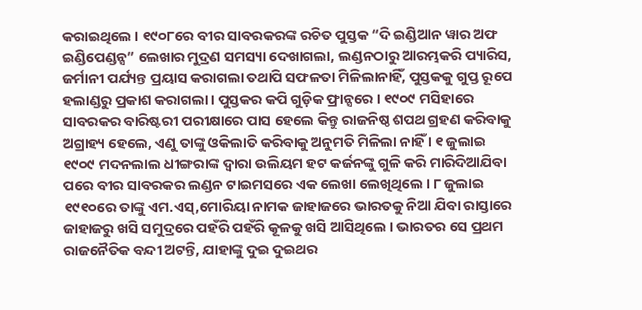କରାଇଥିଲେ । ୧୯୦୮ରେ ବୀର ସାବରକରଙ୍କ ରଚିତ ପୁସ୍ତକ “ଦି ଇଣ୍ଡିଆନ ୱାର ଅଫ ଇଣ୍ଡିପେଣ୍ଡନ୍ସ” ଲେଖାର ମୁଦ୍ରଣ ସମସ୍ୟା ଦେଖାଗଲା, ଲଣ୍ଡନଠାରୁ ଆରମ୍ଭକରି ପ୍ୟାରିସ, ଜର୍ମାନୀ ପର୍ଯ୍ୟନ୍ତ ପ୍ରୟାସ କରାଗଲା ତଥାପି ସଫଳତା ମିଳିଲାନାହିଁ, ପୁସ୍ତକକୁ ଗୁପ୍ତ ରୂପେ ହଲାଣ୍ଡରୁ ପ୍ରକାଶ କରାଗଲା । ପୁସ୍ତକର କପି ଗୁଡ଼ିକ ଫ୍ରାନ୍ସରେ । ୧୯୦୯ ମସିହାରେ ସାବରକର ବାରିଷ୍ଟରୀ ପରୀକ୍ଷାରେ ପାସ ହେଲେ କିନ୍ତୁ ରାଜନିଷ୍ଠ ଶପଥ ଗ୍ରହଣ କରିବାକୁ ଅଗ୍ରାହ୍ୟ ହେଲେ, ଏଣୁ ତାଙ୍କୁ ଓକିଲାତି କରିବାକୁ ଅନୁମତି ମିଳିଲା ନାହିଁ । ୧ ଜୁଲାଇ ୧୯୦୯ ମଦନଲାଲ ଧୀଙ୍ଗରାଙ୍କ ଦ୍ୱାରା ଉଲିୟମ ହଟ କର୍ଜନଙ୍କୁ ଗୁଳି କରି ମାରିଦିଆଯିବା ପରେ ବୀର ସାବରକର ଲଣ୍ଡନ ଟାଇମସରେ ଏକ ଲେଖା ଲେଖିଥିଲେ । ୮ ଜୁଲାଇ ୧୯୧୦ରେ ତାଙ୍କୁ ଏମ.ଏସ୍,ମୋରିୟା ନାମକ ଜାହାଜରେ ଭାରତକୁ ନିଆ ଯିବା ରାସ୍ତାରେ ଜାହାଜରୁ ଖସି ସମୁଦ୍ରରେ ପହଁରି ପହଁରି କୂଳକୁ ଖସି ଆସିଥିଲେ । ଭାରତର ସେ ପ୍ରଥମ ରାଜନୈତିକ ବନ୍ଦୀ ଅଟନ୍ତି, ଯାହାଙ୍କୁ ଦୁଇ ଦୁଇଥର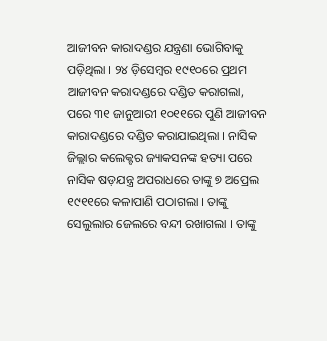ଆଜୀବନ କାରାଦଣ୍ଡର ଯନ୍ତ୍ରଣା ଭୋଗିବାକୁ ପଡ଼ିଥିଲା । ୨୪ ଡ଼ିସେମ୍ବର ୧୯୧୦ରେ ପ୍ରଥମ ଆଜୀବନ କରାଦଣ୍ଡରେ ଦଣ୍ଡିତ କରାଗଲା, ପରେ ୩୧ ଜାନୁଆରୀ ୧୦୧୧ରେ ପୁଣି ଆଜୀବନ କାରାଦଣ୍ଡରେ ଦଣ୍ଡିତ କରାଯାଇଥିଲା । ନାସିକ ଜିଲ୍ଲାର କଲେକ୍ଟର ଜ୍ୟାକସନଙ୍କ ହତ୍ୟା ପରେ ନାସିକ ଷଡ଼ଯନ୍ତ୍ର ଅପରାଧରେ ତାଙ୍କୁ ୭ ଅପ୍ରେଲ ୧୯୧୧ରେ କଳାପାଣି ପଠାଗଲା । ତାଙ୍କୁ ସେଲୁଲାର ଜେଲରେ ବନ୍ଦୀ ରଖାଗଲା । ତାଙ୍କୁ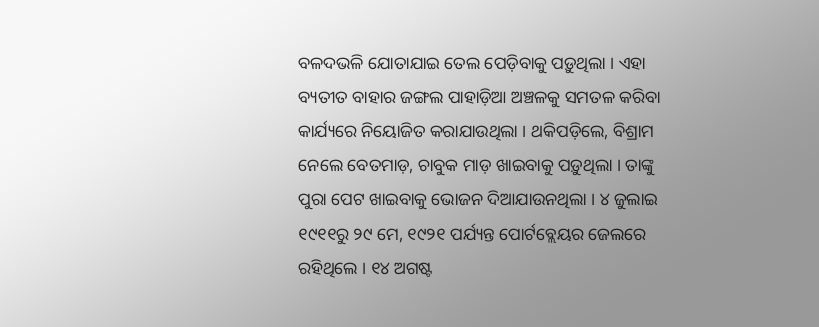ବଳଦଭଳି ଯୋତାଯାଇ ତେଲ ପେଡ଼ିବାକୁ ପଡ଼ୁଥିଲା । ଏହା ବ୍ୟତୀତ ବାହାର ଜଙ୍ଗଲ ପାହାଡ଼ିଆ ଅଞ୍ଚଳକୁ ସମତଳ କରିବା କାର୍ଯ୍ୟରେ ନିୟୋଜିତ କରାଯାଉଥିଲା । ଥକିପଡ଼ିଲେ, ବିଶ୍ରାମ ନେଲେ ବେତମାଡ଼, ଚାବୁକ ମାଡ଼ ଖାଇବାକୁ ପଡ଼ୁଥିଲା । ତାଙ୍କୁ ପୁରା ପେଟ ଖାଇବାକୁ ଭୋଜନ ଦିଆଯାଉନଥିଲା । ୪ ଜୁଲାଇ ୧୯୧୧ରୁ ୨୯ ମେ, ୧୯୨୧ ପର୍ଯ୍ୟନ୍ତ ପୋର୍ଟବ୍ଲେୟର ଜେଲରେ ରହିଥିଲେ । ୧୪ ଅଗଷ୍ଟ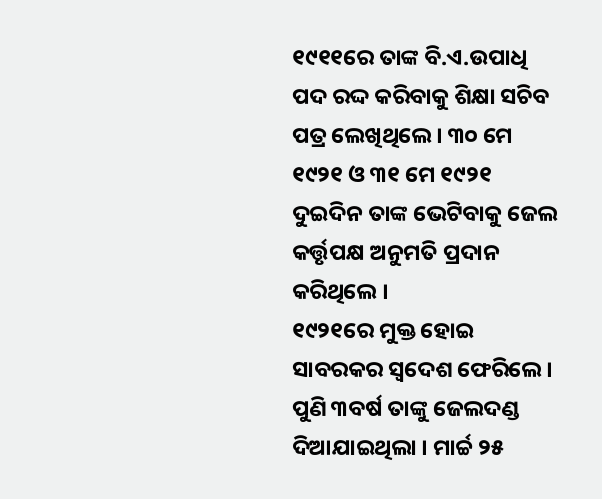୧୯୧୧ରେ ତାଙ୍କ ବି.ଏ.ଉପାଧି ପଦ ରଦ୍ଦ କରିବାକୁ ଶିକ୍ଷା ସଚିବ ପତ୍ର ଲେଖିଥିଲେ । ୩୦ ମେ ୧୯୨୧ ଓ ୩୧ ମେ ୧୯୨୧ ଦୁଇଦିନ ତାଙ୍କ ଭେଟିବାକୁ ଜେଲ କର୍ତ୍ତୃପକ୍ଷ ଅନୁମତି ପ୍ରଦାନ କରିଥିଲେ ।
୧୯୨୧ରେ ମୁକ୍ତ ହୋଇ ସାବରକର ସ୍ୱଦେଶ ଫେରିଲେ । ପୁଣି ୩ବର୍ଷ ତାଙ୍କୁ ଜେଲଦଣ୍ଡ ଦିଆଯାଇଥିଲା । ମାର୍ଚ୍ଚ ୨୫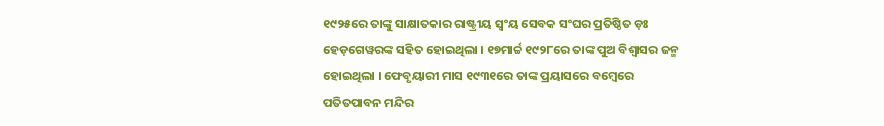୧୯୨୫ରେ ତାଙ୍କୁ ସାକ୍ଷାତକାର ରାଷ୍ଟ୍ରୀୟ ସ୍ୱଂୟ ସେବକ ସଂଘର ପ୍ରତିଷ୍ଠିତ ଡ଼ଃ ହେଡ଼ଗେୱରଙ୍କ ସହିତ ହୋଇଥିଲା । ୧୭ମାର୍ଚ୍ଚ ୧୯୨୮ରେ ତାଙ୍କ ପୁଅ ବିଶ୍ୱାସର ଜନ୍ମ ହୋଇଥିଲା । ଫେବୃୟାରୀ ମାସ ୧୯୩୧ରେ ତାଙ୍କ ପ୍ରୟାସରେ ବମ୍ବେରେ ପତିତପାବନ ମନ୍ଦିର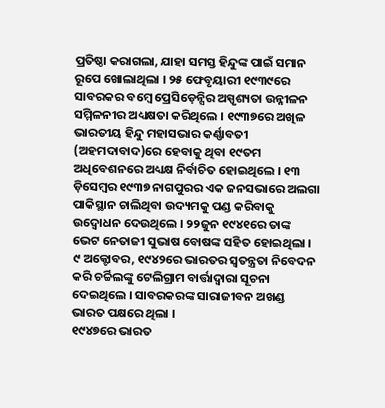ପ୍ରତିଷ୍ଠା କରାଗଲା, ଯାହା ସମସ୍ତ ହିନ୍ଦୁଙ୍କ ପାଇଁ ସମାନ ରୂପେ ଖୋଲାଥିଲା । ୨୫ ଫେବୃୟାରୀ ୧୯୩୯ରେ ସାବରକର ବମ୍ବେ ପ୍ରେସିଡ଼େନ୍ସିର ଅସ୍ପୃଶ୍ୟତା ଉନ୍ନୀଳନ ସମ୍ମିଳନୀର ଅଧ୍ୟକ୍ଷତା କରିଥିଲେ । ୧୯୩୭ରେ ଅଖିଳ ଭାରତୀୟ ହିନ୍ଦୁ ମହାସଭାର କର୍ଣ୍ଣାବତୀ (ଅହମଦାବାଦ)ରେ ହେବାକୁ ଥିବା ୧୯ତମ ଅଧିବେଶନରେ ଅଧ୍ୟକ୍ଷ ନିର୍ବାଚିତ ହୋଇଥିଲେ । ୧୩ ଡ଼ିସେମ୍ବର ୧୯୩୭ ନାଗପୁରର ଏକ ଜନସଭାରେ ଅଲଗା ପାକିସ୍ଥାନ ଚାଲିଥିବା ଉଦ୍ୟମକୁ ପଣ୍ଡ କରିବାକୁ ଉଦ୍ବୋଧନ ଦେଉଥିଲେ । ୨୨ଜୁନ ୧୯୪୧ରେ ତାଙ୍କ ଭେଟ ନେତାଜୀ ସୁଭାଷ ବୋଷଙ୍କ ସହିତ ହୋଇଥିଲା । ୯ ଅକ୍ଟୋବର, ୧୯୪୨ରେ ଭାରତର ସ୍ୱତନ୍ତ୍ରତା ନିବେଦନ କରି ଚର୍ଚ୍ଚିଲଙ୍କୁ ଟେଲିଗ୍ରାମ ବାର୍ତ୍ତାଦ୍ୱାରା ସୂଚନା ଦେଇଥିଲେ । ସାବରକରଙ୍କ ସାରାଜୀବନ ଅଖଣ୍ଡ ଭାରତ ପକ୍ଷରେ ଥିଲା ।
୧୯୪୭ରେ ଭାରତ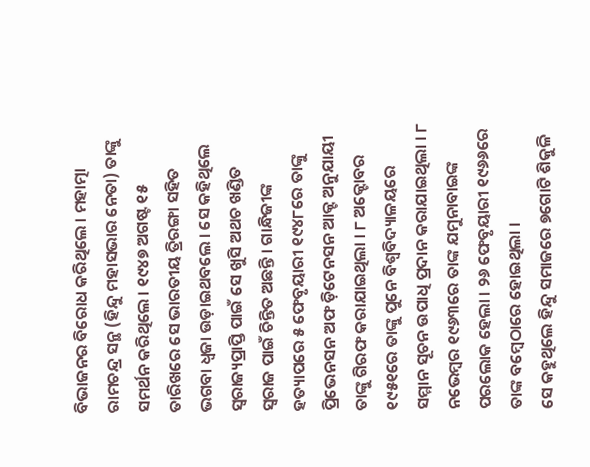ବିଭାଜନର ବିରୋଧ କରିଥିଲେ । ମହାତ୍ମା ରାମଚନ୍ଦ୍ର ସନ୍ଥ (ହିନ୍ଦୁ ମହାସଭାର ନେତା) ତାଙ୍କୁ ସମର୍ଥନ କରିଥିଲେ । ୧୯୪୭ ଅଗଷ୍ଟ ୧୫ ତାରିଖରେ ସେ ଭାରତୀୟ ତ୍ରିରଙ୍ଗା ସହିତ ଭଗବା ଧ୍ୱଜା ଉଡ଼ାଇଥବଲେ । ସେ କହିଥିଲେ ସ୍ୱରାଜ୍ୟପ୍ରାପ୍ତି ପାଇଁ ସେ ଖୁସି ଅଥଚ ଖଣ୍ଡିତ ସ୍ୱରାଜ ପାଇଁ ଚିନ୍ତିତ ଅଛନ୍ତି । ଗାନ୍ଧିଜୀଙ୍କ ହତ୍ୟାପରେ ୫ ଫେବୃୟାରୀ ୧୯୪୮ରେ ତାଙ୍କୁ ପ୍ରିଭେନସନ ଅଫ ଡ଼ିଟେନସନ ଆକ୍ଟ ଅନୁଯାୟୀ ତାଙ୍କୁ ଗିରଫ କରାଯାଇଥିଲା । ୮ ଅକ୍ଟୋବର ୧୯୫୧ରେ ତାଙ୍କୁ ପୁନେ ବିଶ୍ୱବିଦ୍ୟାଳୟରେ ସମ୍ମାନ ସୂଚନ ଉପାଧି ପ୍ରଦାନ କରାଯାଇଥିଲା । ୮ ନଭେମ୍ବର ୧୯୬୩ରେ ତାଙ୍କ ଯମୁନାବାଇଙ୍କ ପରଲୋକ ହେଲା । ୨୬ ଫେବୃୟାରୀ ୧୯୬୬ରେ ତାଙ୍କ ବମ୍ବେଠାରେ ହୋଇଥିଲା ।
ସେ କହୁଥିଲେ ହିନ୍ଦୁ ସମାଜରେ ୭ଗୋଟି ଶିକୁଳି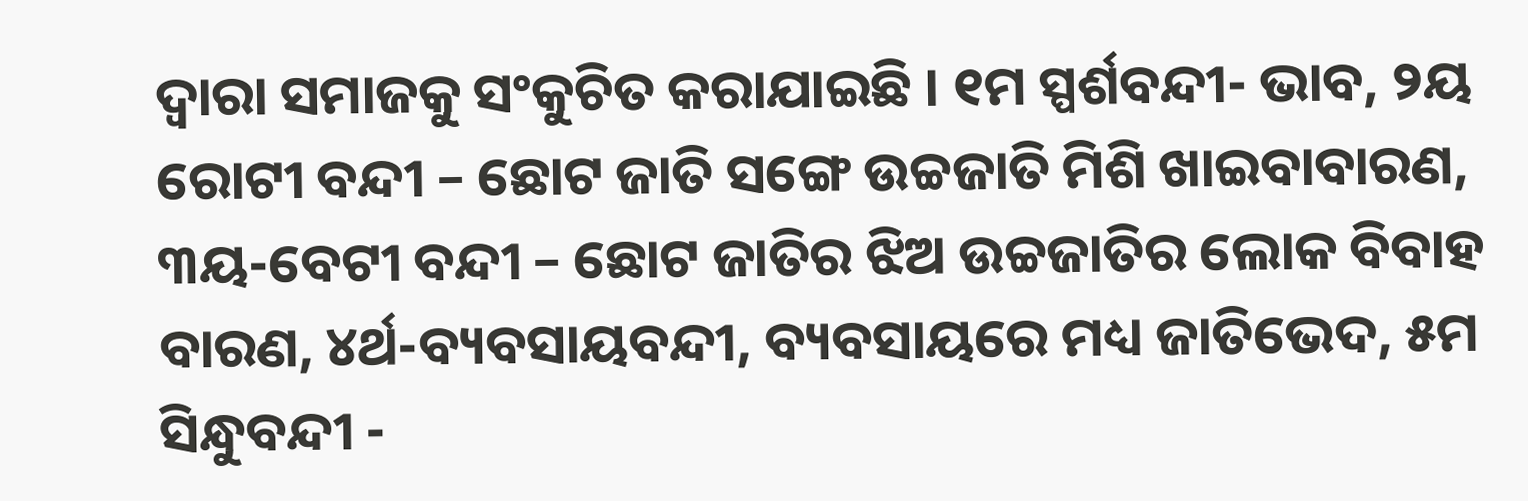ଦ୍ୱାରା ସମାଜକୁ ସଂକୁଚିତ କରାଯାଇଛି । ୧ମ ସ୍ପର୍ଶବନ୍ଦୀ- ଭାବ, ୨ୟ ରୋଟୀ ବନ୍ଦୀ – ଛୋଟ ଜାତି ସଙ୍ଗେ ଉଚ୍ଚଜାତି ମିଶି ଖାଇବାବାରଣ, ୩ୟ-ବେଟୀ ବନ୍ଦୀ – ଛୋଟ ଜାତିର ଝିଅ ଉଚ୍ଚଜାତିର ଲୋକ ବିବାହ ବାରଣ, ୪ର୍ଥ-ବ୍ୟବସାୟବନ୍ଦୀ, ବ୍ୟବସାୟରେ ମଧ୍ୟ ଜାତିଭେଦ, ୫ମ ସିନ୍ଧୁବନ୍ଦୀ -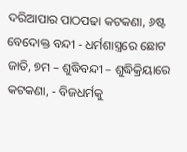ଦରିଆପାର ପାଠପଢା କଟକଣା, ୬ଷ୍ଟ ବେଦୋକ୍ତ ବନ୍ଦୀ - ଧର୍ମଶାସ୍ତ୍ରରେ ଛୋଟ ଜାତି, ୭ମ – ଶୁଦ୍ଧିବନ୍ଦୀ – ଶୁଦ୍ଧିକ୍ରିୟାରେ କଟକଣା, - ବିଜଧର୍ମକୁ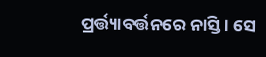ପ୍ରର୍ତ୍ତ୍ୟାବର୍ତ୍ତନରେ ନାସ୍ତି । ସେ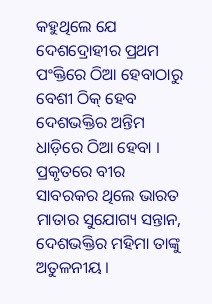କହୁଥିଲେ ଯେ ଦେଶଦ୍ରୋହୀର ପ୍ରଥମ ପଂକ୍ତିରେ ଠିଆ ହେବାଠାରୁ ବେଶୀ ଠିକ୍ ହେବ ଦେଶଭକ୍ତିର ଅନ୍ତିମ ଧାଡ଼ିରେ ଠିଆ ହେବା ।  ପ୍ରକୃତରେ ବୀର ସାବରକର ଥିଲେ ଭାରତ ମାତାର ସୁଯୋଗ୍ୟ ସନ୍ତାନ, ଦେଶଭକ୍ତିର ମହିମା ତାଙ୍କୁ ଅତୁଳନୀୟ ।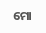ମୋ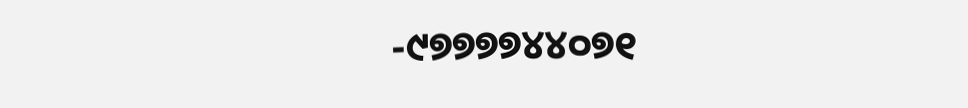-୯୭୭୭୭୪୪୦୭୧